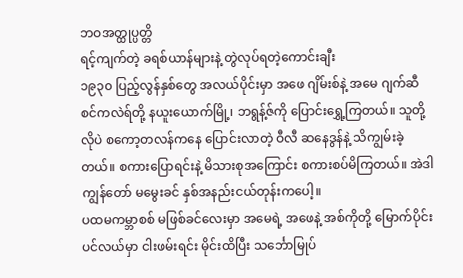ဘဝအတ္ထုပ္ပတ္တိ
ရင့်ကျက်တဲ့ ခရစ်ယာန်များနဲ့ တွဲလုပ်ရတဲ့ကောင်းချီး
၁၉၃၀ ပြည့်လွန်နှစ်တွေ အလယ်ပိုင်းမှာ အဖေ ဂျိမ်းစ်နဲ့ အမေ ဂျက်ဆီ စင်ကလဲရ်တို့ နယူးယောက်မြို့၊ ဘရွန့်ဇ်ကို ပြောင်းရွှေ့ကြတယ်။ သူတို့လိုပဲ စကော့တလန်ကနေ ပြောင်းလာတဲ့ ဝီလီ ဆနေဒွန်နဲ့ သိကျွမ်းခဲ့တယ်။ စကားပြောရင်းနဲ့ မိသားစုအကြောင်း စကားစပ်မိကြတယ်။ အဲဒါ ကျွန်တော် မမွေးခင် နှစ်အနည်းငယ်တုန်းကပေါ့။
ပထမကမ္ဘာစစ် မဖြစ်ခင်လေးမှာ အမေရဲ့ အဖေနဲ့ အစ်ကိုတို့ မြောက်ပိုင်းပင်လယ်မှာ ငါးဖမ်းရင်း မိုင်းထိပြီး သင်္ဘောမြုပ်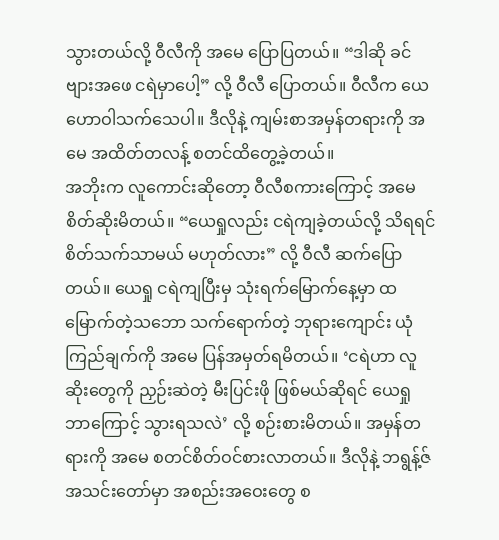သွားတယ်လို့ ဝီလီကို အမေ ပြောပြတယ်။ “ဒါဆို ခင်ဗျားအဖေ ငရဲမှာပေါ့” လို့ ဝီလီ ပြောတယ်။ ဝီလီက ယေဟောဝါသက်သေပါ။ ဒီလိုနဲ့ ကျမ်းစာအမှန်တရားကို အမေ အထိတ်တလန့် စတင်ထိတွေ့ခဲ့တယ်။
အဘိုးက လူကောင်းဆိုတော့ ဝီလီစကားကြောင့် အမေ စိတ်ဆိုးမိတယ်။ “ယေရှုလည်း ငရဲကျခဲ့တယ်လို့ သိရရင် စိတ်သက်သာမယ် မဟုတ်လား” လို့ ဝီလီ ဆက်ပြောတယ်။ ယေရှု ငရဲကျပြီးမှ သုံးရက်မြောက်နေ့မှာ ထမြောက်တဲ့သဘော သက်ရောက်တဲ့ ဘုရားကျောင်း ယုံကြည်ချက်ကို အမေ ပြန်အမှတ်ရမိတယ်။ ‘ငရဲဟာ လူဆိုးတွေကို ညှဉ်းဆဲတဲ့ မီးပြင်းဖို ဖြစ်မယ်ဆိုရင် ယေရှု ဘာကြောင့် သွားရသလဲ’ လို့ စဉ်းစားမိတယ်။ အမှန်တရားကို အမေ စတင်စိတ်ဝင်စားလာတယ်။ ဒီလိုနဲ့ ဘရွန့်ဇ်အသင်းတော်မှာ အစည်းအဝေးတွေ စ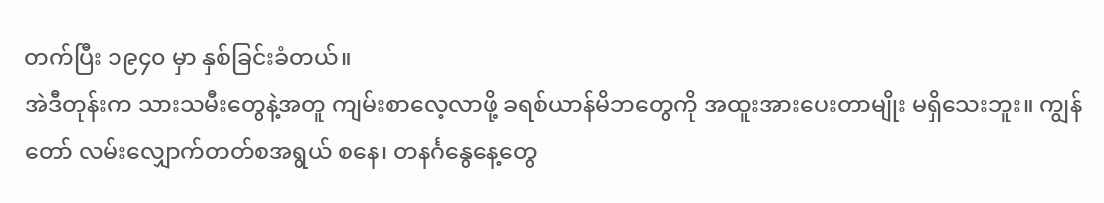တက်ပြီး ၁၉၄၀ မှာ နှစ်ခြင်းခံတယ်။
အဲဒီတုန်းက သားသမီးတွေနဲ့အတူ ကျမ်းစာလေ့လာဖို့ ခရစ်ယာန်မိဘတွေကို အထူးအားပေးတာမျိုး မရှိသေးဘူး။ ကျွန်တော် လမ်းလျှောက်တတ်စအရွယ် စနေ၊ တနင်္ဂနွေနေ့တွေ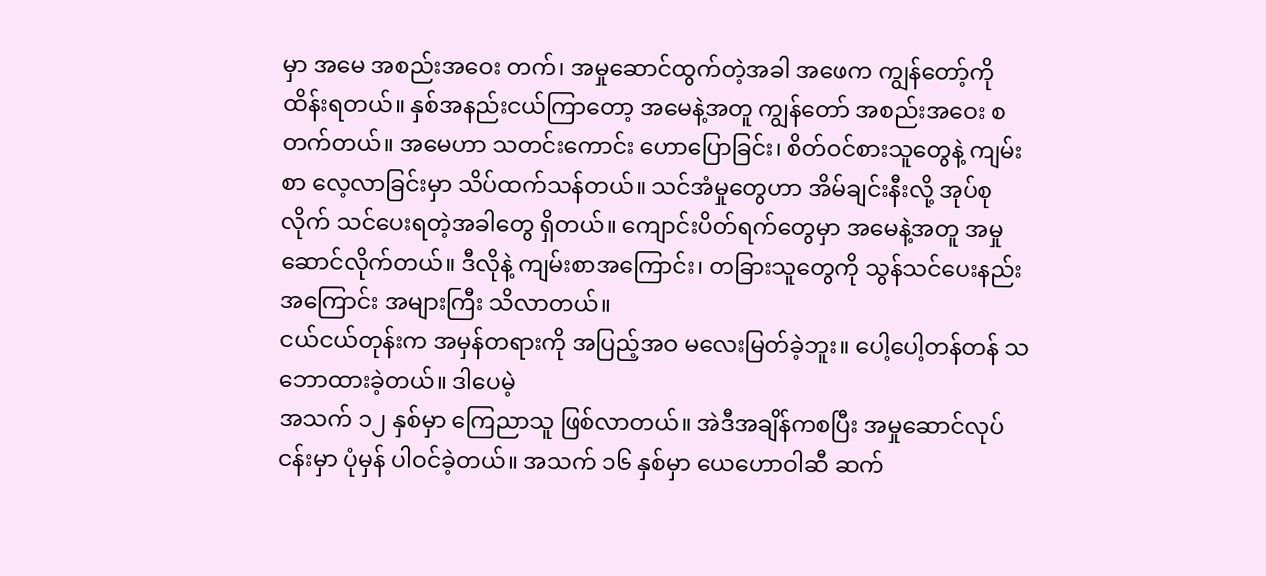မှာ အမေ အစည်းအဝေး တက်၊ အမှုဆောင်ထွက်တဲ့အခါ အဖေက ကျွန်တော့်ကို ထိန်းရတယ်။ နှစ်အနည်းငယ်ကြာတော့ အမေနဲ့အတူ ကျွန်တော် အစည်းအဝေး စတက်တယ်။ အမေဟာ သတင်းကောင်း ဟောပြောခြင်း၊ စိတ်ဝင်စားသူတွေနဲ့ ကျမ်းစာ လေ့လာခြင်းမှာ သိပ်ထက်သန်တယ်။ သင်အံမှုတွေဟာ အိမ်ချင်းနီးလို့ အုပ်စုလိုက် သင်ပေးရတဲ့အခါတွေ ရှိတယ်။ ကျောင်းပိတ်ရက်တွေမှာ အမေနဲ့အတူ အမှုဆောင်လိုက်တယ်။ ဒီလိုနဲ့ ကျမ်းစာအကြောင်း၊ တခြားသူတွေကို သွန်သင်ပေးနည်းအကြောင်း အများကြီး သိလာတယ်။
ငယ်ငယ်တုန်းက အမှန်တရားကို အပြည့်အဝ မလေးမြတ်ခဲ့ဘူး။ ပေါ့ပေါ့တန်တန် သဘောထားခဲ့တယ်။ ဒါပေမဲ့
အသက် ၁၂ နှစ်မှာ ကြေညာသူ ဖြစ်လာတယ်။ အဲဒီအချိန်ကစပြီး အမှုဆောင်လုပ်ငန်းမှာ ပုံမှန် ပါဝင်ခဲ့တယ်။ အသက် ၁၆ နှစ်မှာ ယေဟောဝါဆီ ဆက်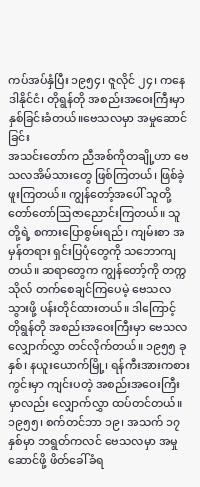ကပ်အပ်နှံပြီး ၁၉၅၄၊ ဇူလိုင် ၂၄၊ ကနေဒါနိုင်ငံ၊ တိုရွန်တို အစည်းအဝေးကြီးမှာ နှစ်ခြင်းခံတယ်။ဗေသလမှာ အမှုဆောင်ခြင်း
အသင်းတော်က ညီအစ်ကိုတချို့ဟာ ဗေသလအိမ်သားတွေ ဖြစ်ကြတယ်၊ ဖြစ်ခဲ့ဖူးကြတယ်။ ကျွန်တော့်အပေါ် သူတို့ တော်တော်ဩဇာညောင်းကြတယ်။ သူတို့ရဲ့ စကားပြောစွမ်းရည်၊ ကျမ်းစာ အမှန်တရား ရှင်းပြပုံတွေကို သဘောကျတယ်။ ဆရာတွေက ကျွန်တော့်ကို တက္ကသိုလ် တက်စေချင်ကြပေမဲ့ ဗေသလ သွားဖို့ ပန်းတိုင်ထားတယ်။ ဒါကြောင့် တိုရွန်တို အစည်းအဝေးကြီးမှာ ဗေသလလျှောက်လွှာ တင်လိုက်တယ်။ ၁၉၅၅ ခုနှစ်၊ နယူးယောက်မြို့၊ ရန်ကီးအားကစားကွင်းမှာ ကျင်းပတဲ့ အစည်းအဝေးကြီးမှာလည်း လျှောက်လွှာ ထပ်တင်တယ်။ ၁၉၅၅၊ စက်တင်ဘာ ၁၉၊ အသက် ၁၇ နှစ်မှာ ဘရွတ်ကလင် ဗေသလမှာ အမှုဆောင်ဖို့ ဖိတ်ခေါ်ခံရ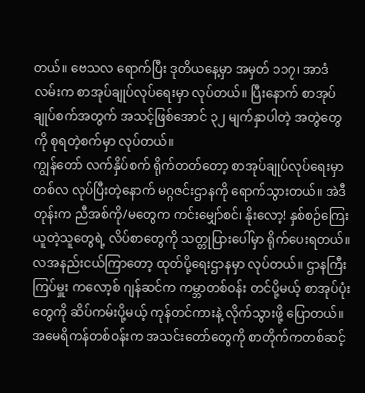တယ်။ ဗေသလ ရောက်ပြီး ဒုတိယနေ့မှာ အမှတ် ၁၁၇၊ အာဒံလမ်းက စာအုပ်ချုပ်လုပ်ရေးမှာ လုပ်တယ်။ ပြီးနောက် စာအုပ်ချုပ်စက်အတွက် အသင့်ဖြစ်အောင် ၃၂ မျက်နှာပါတဲ့ အတွဲတွေကို စုရတဲ့စက်မှာ လုပ်တယ်။
ကျွန်တော် လက်နှိပ်စက် ရိုက်တတ်တော့ စာအုပ်ချုပ်လုပ်ရေးမှာ တစ်လ လုပ်ပြီးတဲ့နောက် မဂ္ဂဇင်းဌာနကို ရောက်သွားတယ်။ အဲဒီတုန်းက ညီအစ်ကို/မတွေက ကင်းမျှော်စင်၊ နိုးလော့! နှစ်စဉ်ကြေး ယူတဲ့သူတွေရဲ့ လိပ်စာတွေကို သတ္တုပြားပေါ်မှာ ရိုက်ပေးရတယ်။ လအနည်းငယ်ကြာတော့ ထုတ်ပို့ရေးဌာနမှာ လုပ်တယ်။ ဌာနကြီးကြပ်မှူး ကလော့စ် ဂျန်ဆင်က ကမ္ဘာတစ်ဝန်း တင်ပို့မယ့် စာအုပ်ပုံးတွေကို ဆိပ်ကမ်းပို့မယ့် ကုန်တင်ကားနဲ့ လိုက်သွားဖို့ ပြောတယ်။ အမေရိကန်တစ်ဝန်းက အသင်းတော်တွေကို စာတိုက်ကတစ်ဆင့်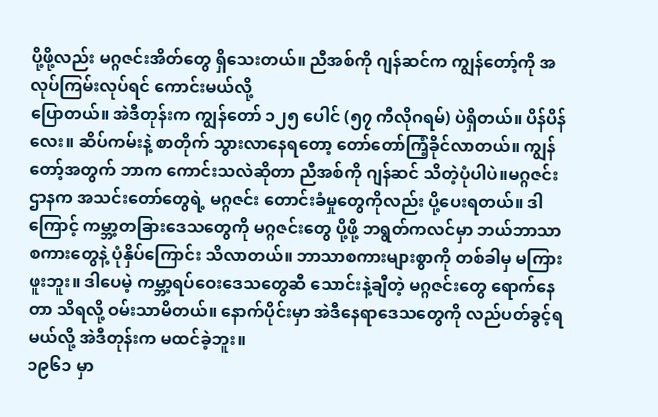ပို့ဖို့လည်း မဂ္ဂဇင်းအိတ်တွေ ရှိသေးတယ်။ ညီအစ်ကို ဂျန်ဆင်က ကျွန်တော့်ကို အလုပ်ကြမ်းလုပ်ရင် ကောင်းမယ်လို့
ပြောတယ်။ အဲဒီတုန်းက ကျွန်တော် ၁၂၅ ပေါင် (၅၇ ကီလိုဂရမ်) ပဲရှိတယ်။ ပိန်ပိန်လေး။ ဆိပ်ကမ်းနဲ့ စာတိုက် သွားလာနေရတော့ တော်တော်ကြံ့ခိုင်လာတယ်။ ကျွန်တော့်အတွက် ဘာက ကောင်းသလဲဆိုတာ ညီအစ်ကို ဂျန်ဆင် သိတဲ့ပုံပါပဲ။မဂ္ဂဇင်းဌာနက အသင်းတော်တွေရဲ့ မဂ္ဂဇင်း တောင်းခံမှုတွေကိုလည်း ပို့ပေးရတယ်။ ဒါကြောင့် ကမ္ဘာ့တခြားဒေသတွေကို မဂ္ဂဇင်းတွေ ပို့ဖို့ ဘရွတ်ကလင်မှာ ဘယ်ဘာသာစကားတွေနဲ့ ပုံနှိပ်ကြောင်း သိလာတယ်။ ဘာသာစကားများစွာကို တစ်ခါမှ မကြားဖူးဘူး။ ဒါပေမဲ့ ကမ္ဘာ့ရပ်ဝေးဒေသတွေဆီ သောင်းနဲ့ချီတဲ့ မဂ္ဂဇင်းတွေ ရောက်နေတာ သိရလို့ ဝမ်းသာမိတယ်။ နောက်ပိုင်းမှာ အဲဒီနေရာဒေသတွေကို လည်ပတ်ခွင့်ရမယ်လို့ အဲဒီတုန်းက မထင်ခဲ့ဘူး။
၁၉၆၁ မှာ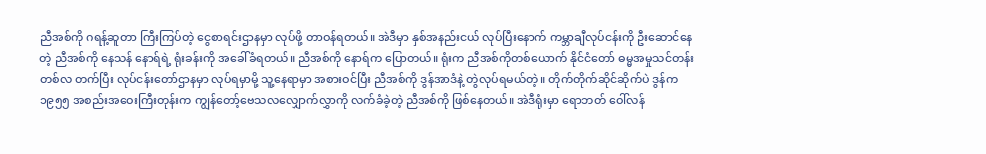ညီအစ်ကို ဂရန့်ဆူတာ ကြီးကြပ်တဲ့ ငွေစာရင်းဌာနမှာ လုပ်ဖို့ တာဝန်ရတယ်။ အဲဒီမှာ နှစ်အနည်းငယ် လုပ်ပြီးနောက် ကမ္ဘာချီလုပ်ငန်းကို ဦးဆောင်နေတဲ့ ညီအစ်ကို နေသန် နောရ်ရဲ့ ရုံးခန်းကို အခေါ်ခံရတယ်။ ညီအစ်ကို နောရ်က ပြောတယ်။ ရုံးက ညီအစ်ကိုတစ်ယောက် နိုင်ငံတော် ဓမ္မအမှုသင်တန်း တစ်လ တက်ပြီး လုပ်ငန်းတော်ဌာနမှာ လုပ်ရမှာမို့ သူ့နေရာမှာ အစားဝင်ပြီး ညီအစ်ကို ဒွန်အာဒံနဲ့ တွဲလုပ်ရမယ်တဲ့။ တိုက်တိုက်ဆိုင်ဆိုက်ပဲ ဒွန်က ၁၉၅၅ အစည်းအဝေးကြီးတုန်းက ကျွန်တော့်ဗေသလလျှောက်လွှာကို လက်ခံခဲ့တဲ့ ညီအစ်ကို ဖြစ်နေတယ်။ အဲဒီရုံးမှာ ရောဘတ် ဝေါ်လန်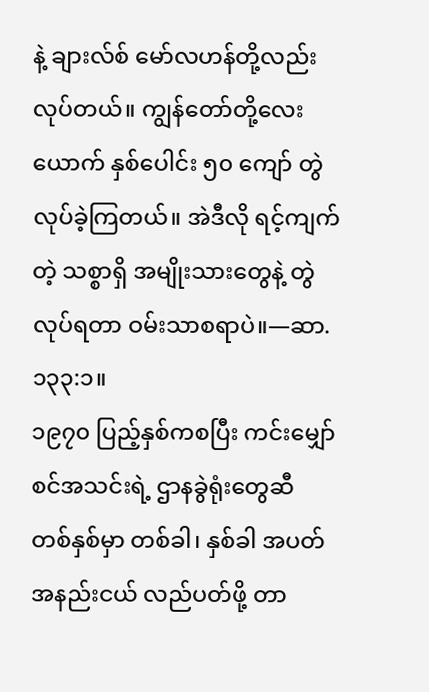နဲ့ ချားလ်စ် မော်လဟန်တို့လည်း လုပ်တယ်။ ကျွန်တော်တို့လေးယောက် နှစ်ပေါင်း ၅၀ ကျော် တွဲလုပ်ခဲ့ကြတယ်။ အဲဒီလို ရင့်ကျက်တဲ့ သစ္စာရှိ အမျိုးသားတွေနဲ့ တွဲလုပ်ရတာ ဝမ်းသာစရာပဲ။—ဆာ. ၁၃၃:၁။
၁၉၇၀ ပြည့်နှစ်ကစပြီး ကင်းမျှော်စင်အသင်းရဲ့ ဌာနခွဲရုံးတွေဆီ တစ်နှစ်မှာ တစ်ခါ၊ နှစ်ခါ အပတ်အနည်းငယ် လည်ပတ်ဖို့ တာ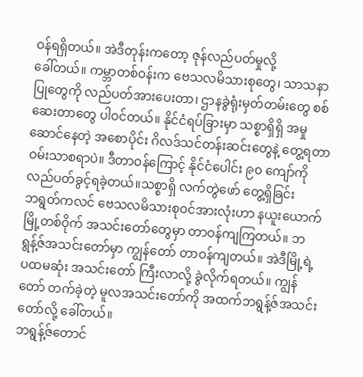ဝန်ရရှိတယ်။ အဲဒီတုန်းကတော့ ဇုန်လည်ပတ်မှုလို့
ခေါ်တယ်။ ကမ္ဘာတစ်ဝန်းက ဗေသလမိသားစုတွေ၊ သာသနာပြုတွေကို လည်ပတ်အားပေးတာ၊ ဌာနခွဲရုံးမှတ်တမ်းတွေ စစ်ဆေးတာတွေ ပါဝင်တယ်။ နိုင်ငံရပ်ခြားမှာ သစ္စာရှိရှိ အမှုဆောင်နေတဲ့ အစောပိုင်း ဂိလဒ်သင်တန်းဆင်းတွေနဲ့ တွေ့ရတာ ဝမ်းသာစရာပဲ။ ဒီတာဝန်ကြောင့် နိုင်ငံပေါင်း ၉၀ ကျော်ကို လည်ပတ်ခွင့်ရခဲ့တယ်။သစ္စာရှိ လက်တွဲဖော် တွေ့ရှိခြင်း
ဘရွတ်ကလင် ဗေသလမိသားစုဝင်အားလုံးဟာ နယူးယောက်မြို့တစ်ဝိုက် အသင်းတော်တွေမှာ တာဝန်ကျကြတယ်။ ဘရွန့်ဇ်အသင်းတော်မှာ ကျွန်တော် တာဝန်ကျတယ်။ အဲဒီမြို့ရဲ့ ပထမဆုံး အသင်းတော် ကြီးလာလို့ ခွဲလိုက်ရတယ်။ ကျွန်တော် တက်ခဲ့တဲ့ မူလအသင်းတော်ကို အထက်ဘရွန့်ဇ်အသင်းတော်လို့ ခေါ်တယ်။
ဘရွန့်ဇ်တောင်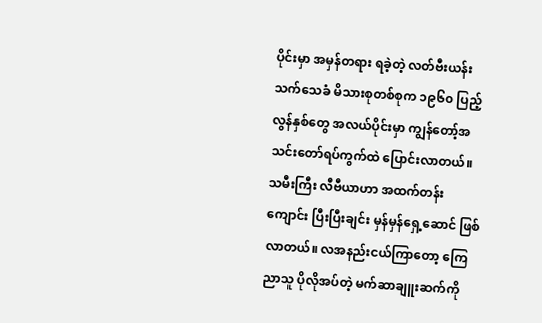ပိုင်းမှာ အမှန်တရား ရခဲ့တဲ့ လတ်ဗီးယန်း သက်သေခံ မိသားစုတစ်စုက ၁၉၆၀ ပြည့်လွန်နှစ်တွေ အလယ်ပိုင်းမှာ ကျွန်တော့်အသင်းတော်ရပ်ကွက်ထဲ ပြောင်းလာတယ်။ သမီးကြီး လီဗီယာဟာ အထက်တန်းကျောင်း ပြီးပြီးချင်း မှန်မှန်ရှေ့ဆောင် ဖြစ်လာတယ်။ လအနည်းငယ်ကြာတော့ ကြေညာသူ ပိုလိုအပ်တဲ့ မက်ဆာချူးဆက်ကို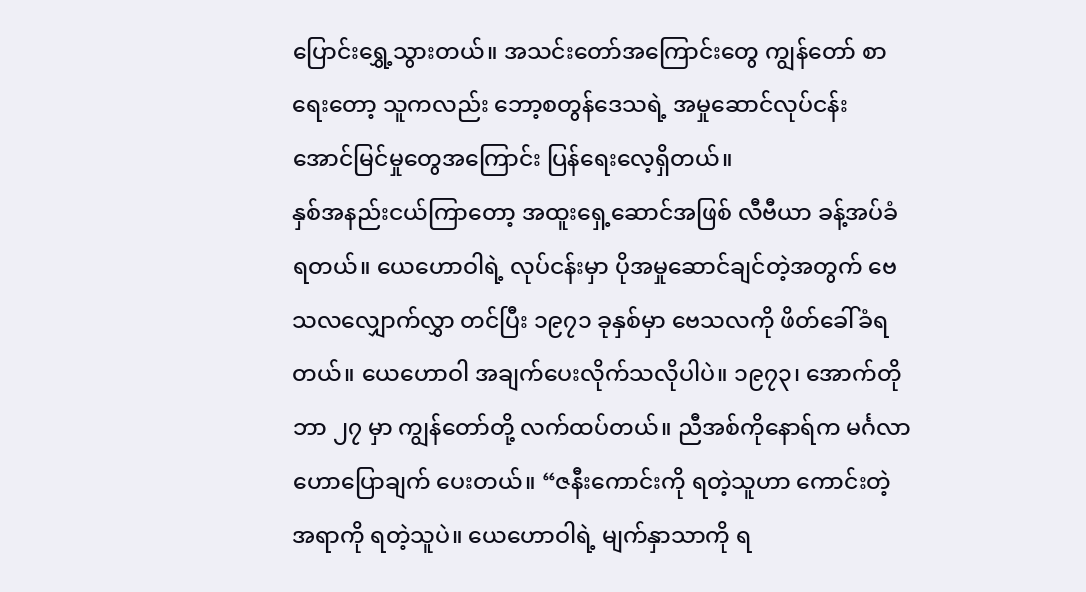ပြောင်းရွှေ့သွားတယ်။ အသင်းတော်အကြောင်းတွေ ကျွန်တော် စာရေးတော့ သူကလည်း ဘော့စတွန်ဒေသရဲ့ အမှုဆောင်လုပ်ငန်း အောင်မြင်မှုတွေအကြောင်း ပြန်ရေးလေ့ရှိတယ်။
နှစ်အနည်းငယ်ကြာတော့ အထူးရှေ့ဆောင်အဖြစ် လီဗီယာ ခန့်အပ်ခံရတယ်။ ယေဟောဝါရဲ့ လုပ်ငန်းမှာ ပိုအမှုဆောင်ချင်တဲ့အတွက် ဗေသလလျှောက်လွှာ တင်ပြီး ၁၉၇၁ ခုနှစ်မှာ ဗေသလကို ဖိတ်ခေါ်ခံရတယ်။ ယေဟောဝါ အချက်ပေးလိုက်သလိုပါပဲ။ ၁၉၇၃၊ အောက်တိုဘာ ၂၇ မှာ ကျွန်တော်တို့ လက်ထပ်တယ်။ ညီအစ်ကိုနောရ်က မင်္ဂလာဟောပြောချက် ပေးတယ်။ “ဇနီးကောင်းကို ရတဲ့သူဟာ ကောင်းတဲ့အရာကို ရတဲ့သူပဲ။ ယေဟောဝါရဲ့ မျက်နှာသာကို ရ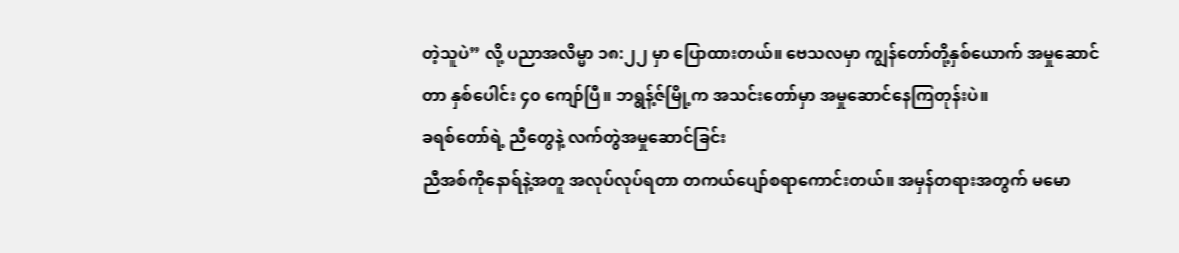တဲ့သူပဲ” လို့ ပညာအလိမ္မာ ၁၈:၂၂ မှာ ပြောထားတယ်။ ဗေသလမှာ ကျွန်တော်တို့နှစ်ယောက် အမှုဆောင်တာ နှစ်ပေါင်း ၄၀ ကျော်ပြီ။ ဘရွန့်ဇ်မြို့က အသင်းတော်မှာ အမှုဆောင်နေကြတုန်းပဲ။
ခရစ်တော်ရဲ့ ညီတွေနဲ့ လက်တွဲအမှုဆောင်ခြင်း
ညီအစ်ကိုနောရ်နဲ့အတူ အလုပ်လုပ်ရတာ တကယ်ပျော်စရာကောင်းတယ်။ အမှန်တရားအတွက် မမော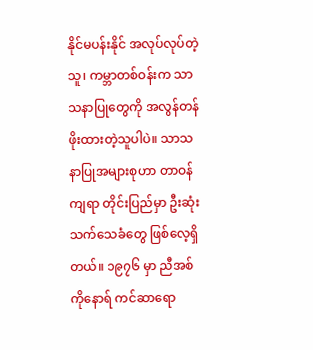နိုင်မပန်းနိုင် အလုပ်လုပ်တဲ့သူ၊ ကမ္ဘာတစ်ဝန်းက သာသနာပြုတွေကို အလွန်တန်ဖိုးထားတဲ့သူပါပဲ။ သာသနာပြုအများစုဟာ တာဝန်ကျရာ တိုင်းပြည်မှာ ဦးဆုံး သက်သေခံတွေ ဖြစ်လေ့ရှိတယ်။ ၁၉၇၆ မှာ ညီအစ်ကိုနောရ် ကင်ဆာရော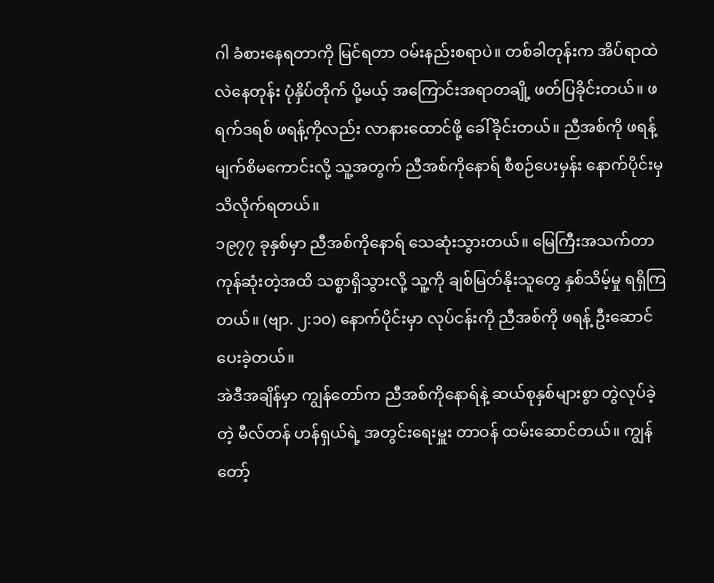ဂါ ခံစားနေရတာကို မြင်ရတာ ဝမ်းနည်းစရာပဲ။ တစ်ခါတုန်းက အိပ်ရာထဲ လဲနေတုန်း ပုံနှိပ်တိုက် ပို့မယ့် အကြောင်းအရာတချို့ ဖတ်ပြခိုင်းတယ်။ ဖရက်ဒရစ် ဖရန့်ကိုလည်း လာနားထောင်ဖို့ ခေါ်ခိုင်းတယ်။ ညီအစ်ကို ဖရန့် မျက်စိမကောင်းလို့ သူ့အတွက် ညီအစ်ကိုနောရ် စီစဉ်ပေးမှန်း နောက်ပိုင်းမှ သိလိုက်ရတယ်။
၁၉၇၇ ခုနှစ်မှာ ညီအစ်ကိုနောရ် သေဆုံးသွားတယ်။ မြေကြီးအသက်တာ ကုန်ဆုံးတဲ့အထိ သစ္စာရှိသွားလို့ သူ့ကို ချစ်မြတ်နိုးသူတွေ နှစ်သိမ့်မှု ရရှိကြတယ်။ (ဗျာ. ၂:၁၀) နောက်ပိုင်းမှာ လုပ်ငန်းကို ညီအစ်ကို ဖရန့် ဦးဆောင်ပေးခဲ့တယ်။
အဲဒီအချိန်မှာ ကျွန်တော်က ညီအစ်ကိုနောရ်နဲ့ ဆယ်စုနှစ်များစွာ တွဲလုပ်ခဲ့တဲ့ မီလ်တန် ဟန်ရှယ်ရဲ့ အတွင်းရေးမှူး တာဝန် ထမ်းဆောင်တယ်။ ကျွန်တော့်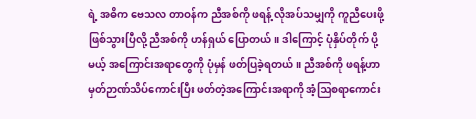ရဲ့ အဓိက ဗေသလ တာဝန်က ညီအစ်ကို ဖရန့် လိုအပ်သမျှကို ကူညီပေးဖို့ ဖြစ်သွားပြီလို့ ညီအစ်ကို ဟန်ရှယ် ပြောတယ်။ ဒါကြောင့် ပုံနှိပ်တိုက် ပို့မယ့် အကြောင်းအရာတွေကို ပုံမှန် ဖတ်ပြခဲ့ရတယ်။ ညီအစ်ကို ဖရန့်ဟာ မှတ်ဉာဏ်သိပ်ကောင်းပြီး ဖတ်တဲ့အကြောင်းအရာကို အံ့ဩစရာကောင်း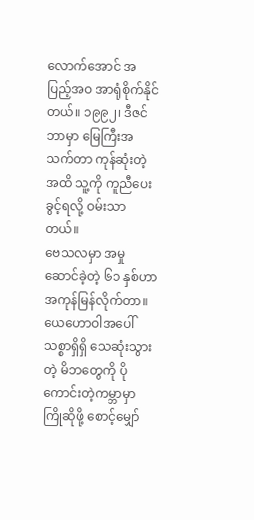လောက်အောင် အပြည့်အဝ အာရုံစိုက်နိုင်တယ်။ ၁၉၉၂၊ ဒီဇင်ဘာမှာ မြေကြီးအသက်တာ ကုန်ဆုံးတဲ့အထိ သူ့ကို ကူညီပေးခွင့်ရလို့ ဝမ်းသာတယ်။
ဗေသလမှာ အမှုဆောင်ခဲ့တဲ့ ၆၁ နှစ်ဟာ အကုန်မြန်လိုက်တာ။ ယေဟောဝါအပေါ် သစ္စာရှိရှိ သေဆုံးသွားတဲ့ မိဘတွေကို ပိုကောင်းတဲ့ကမ္ဘာမှာ ကြိုဆိုဖို့ စောင့်မျှော်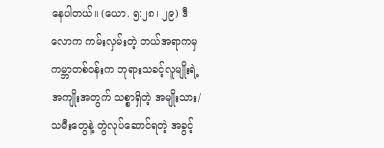နေပါတယ်။ (ယော. ၅:၂၈၊ ၂၉) ဒီလောက ကမ်းလှမ်းတဲ့ ဘယ်အရာကမှ ကမ္ဘာတစ်ဝန်းက ဘုရားသခင့်လူမျိုးရဲ့ အကျိုးအတွက် သစ္စာရှိတဲ့ အမျိုးသား/သမီးတွေနဲ့ တွဲလုပ်ဆောင်ရတဲ့ အခွင့်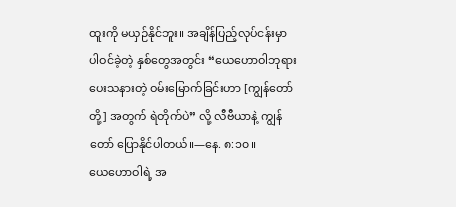ထူးကို မယှဉ်နိုင်ဘူး။ အချိန်ပြည့်လုပ်ငန်းမှာ ပါဝင်ခဲ့တဲ့ နှစ်တွေအတွင်း “ယေဟောဝါဘုရား ပေးသနားတဲ့ ဝမ်းမြောက်ခြင်းဟာ [ကျွန်တော်တို့] အတွက် ရဲတိုက်ပဲ” လို့ လီဗီယာနဲ့ ကျွန်တော် ပြောနိုင်ပါတယ်။—နေ. ၈:၁၀။
ယေဟောဝါရဲ့ အ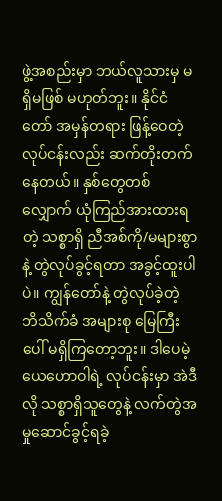ဖွဲ့အစည်းမှာ ဘယ်လူသားမှ မရှိမဖြစ် မဟုတ်ဘူး။ နိုင်ငံတော် အမှန်တရား ဖြန့်ဝေတဲ့လုပ်ငန်းလည်း ဆက်တိုးတက်နေတယ်။ နှစ်တွေတစ်လျှောက် ယုံကြည်အားထားရတဲ့ သစ္စာရှိ ညီအစ်ကို/မများစွာနဲ့ တွဲလုပ်ခွင့်ရတာ အခွင့်ထူးပါပဲ။ ကျွန်တော်နဲ့ တွဲလုပ်ခဲ့တဲ့ ဘိသိက်ခံ အများစု မြေကြီးပေါ် မရှိကြတော့ဘူး။ ဒါပေမဲ့ ယေဟောဝါရဲ့ လုပ်ငန်းမှာ အဲဒီလို သစ္စာရှိသူတွေနဲ့ လက်တွဲအမှုဆောင်ခွင့်ရခဲ့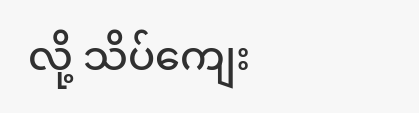လို့ သိပ်ကျေး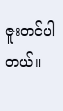ဇူးတင်ပါတယ်။